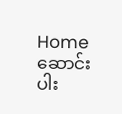Home
ဆောင်းပါး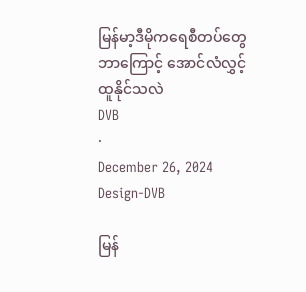မြန်မာ့ဒီမိုကရေစီတပ်တွေ ဘာကြောင့် အောင်လံလွှင့်ထူနိုင်သလဲ
DVB
·
December 26, 2024
Design-DVB

မြန်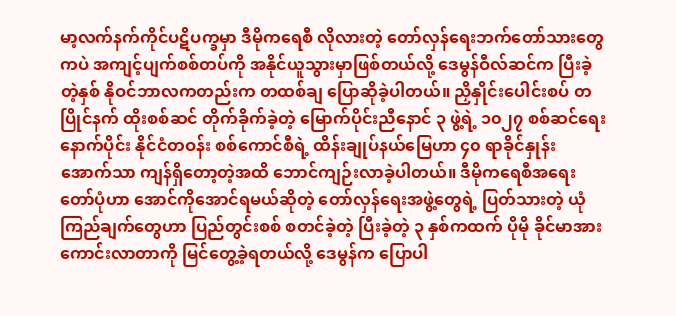မာ့လက်နက်ကိုင်ပဋိပက္ခမှာ ဒီမိုကရေစီ လိုလားတဲ့ တော်လှန်ရေးဘက်တော်သားတွေကပဲ အကျင့်ပျက်စစ်တပ်ကို အနိုင်ယူသွားမှာဖြစ်တယ်လို့ ဒေမွန်ဝီလ်ဆင်က ပြီးခဲ့တဲ့နှစ် နိုဝင်ဘာလကတည်းက တထစ်ချ ပြောဆိုခဲ့ပါတယ်။ ညှိနှိုင်းပေါင်းစပ် တပြိုင်နက် ထိုးစစ်ဆင် တိုက်ခိုက်ခဲ့တဲ့ မြောက်ပိုင်းညီနောင် ၃ ဖွဲ့ရဲ့ ၁၀၂၇ စစ်ဆင်ရေးနောက်ပိုင်း နိုင်ငံတဝန်း စစ်ကောင်စီရဲ့ ထိန်းချုပ်နယ်မြေဟာ ၄၀ ရာခိုင်နှုန်းအောက်သာ ကျန်ရှိတော့တဲ့အထိ ဘောင်ကျဉ်းလာခဲ့ပါတယ်။ ဒီမိုကရေစီအရေးတော်ပုံဟာ အောင်ကိုအောင်ရမယ်ဆိုတဲ့ တော်လှန်ရေးအဖွဲ့တွေရဲ့ ပြတ်သားတဲ့ ယုံကြည်ချက်တွေဟာ ပြည်တွင်းစစ် စတင်ခဲ့တဲ့ ပြီးခဲ့တဲ့ ၃ နှစ်ကထက် ပိုမို ခိုင်မာအားကောင်းလာတာကို မြင်တွေ့ခဲ့ရတယ်လို့ ဒေမွန်က ပြောပါ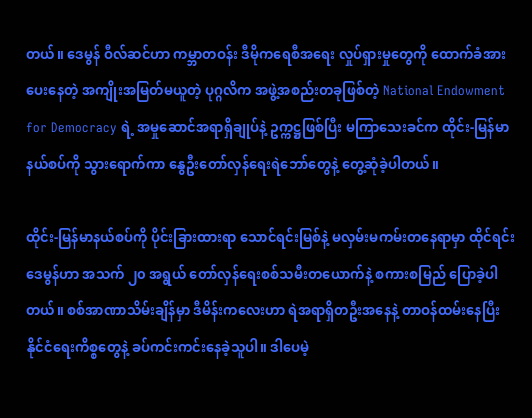တယ်။ ဒေမွန် ဝီလ်ဆင်ဟာ ကမ္ဘာတဝန်း ဒီမိုကရေစီအရေး လှုပ်ရှားမှုတွေကို ထောက်ခံအားပေးနေတဲ့ အကျိုးအမြတ်မယူတဲ့ ပုဂ္ဂလိက အဖွဲ့အစည်းတခုဖြစ်တဲ့ National Endowment for Democracy ရဲ့ အမှုဆောင်အရာရှိချုပ်နဲ့ ဥက္ကဋ္ဌဖြစ်ပြီး မကြာသေးခင်က ထိုင်း-မြန်မာနယ်စပ်ကို သွားရောက်ကာ နွေဦးတော်လှန်ရေးရဲဘော်တွေနဲ့ တွေ့ဆုံခဲ့ပါတယ်။

ထိုင်း-မြန်မာနယ်စပ်ကို ပိုင်းခြားထားရာ သောင်ရင်းမြစ်နဲ့ မလှမ်းမကမ်းတနေရာမှာ ထိုင်ရင်း ဒေမွန်ဟာ အသက် ၂၀ အရွယ် တော်လှန်ရေးစစ်သမီးတယောက်နဲ့ စကားစမြည် ပြောခဲ့ပါတယ်။ စစ်အာဏာသိမ်းချိန်မှာ ဒီမိန်းကလေးဟာ ရဲအရာရှိတဦးအနေနဲ့ တာဝန်ထမ်းနေပြီး နိုင်ငံရေးကိစ္စတွေနဲ့ ခပ်ကင်းကင်းနေခဲ့သူပါ။ ဒါပေမဲ့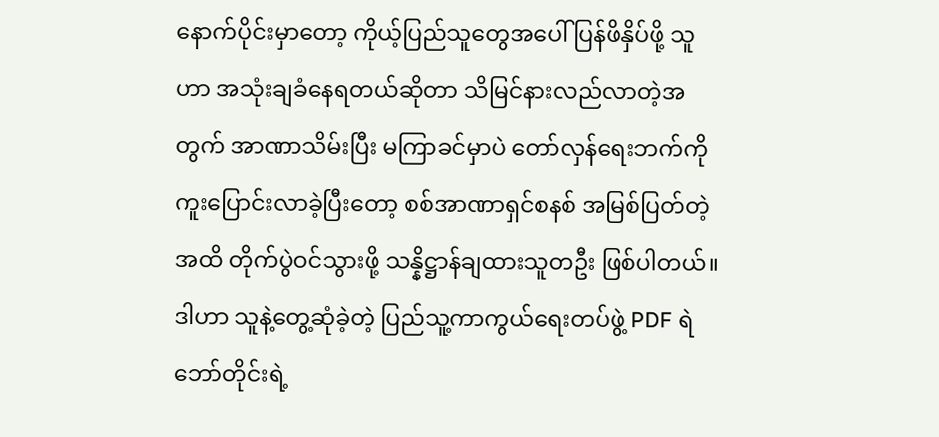နောက်ပိုင်းမှာတော့ ကိုယ့်ပြည်သူတွေအပေါ် ပြန်ဖိနှိပ်ဖို့ သူဟာ အသုံးချခံနေရတယ်ဆိုတာ သိမြင်နားလည်လာတဲ့အတွက် အာဏာသိမ်းပြီး မကြာခင်မှာပဲ တော်လှန်ရေးဘက်ကို ကူးပြောင်းလာခဲ့ပြီးတော့ စစ်အာဏာရှင်စနစ် အမြစ်ပြတ်တဲ့အထိ တိုက်ပွဲဝင်သွားဖို့ သန္နိဋ္ဌာန်ချထားသူတဦး ဖြစ်ပါတယ်။ ဒါဟာ သူနဲ့တွေ့ဆုံခဲ့တဲ့ ပြည်သူ့ကာကွယ်ရေးတပ်ဖွဲ့ PDF ရဲဘော်တိုင်းရဲ့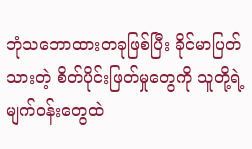ဘုံသဘောထားတခုဖြစ်ပြီး ခိုင်မာပြတ်သားတဲ့ စိတ်ပိုင်းဖြတ်မှုတွေကို သူတို့ရဲ့ မျက်ဝန်းတွေထဲ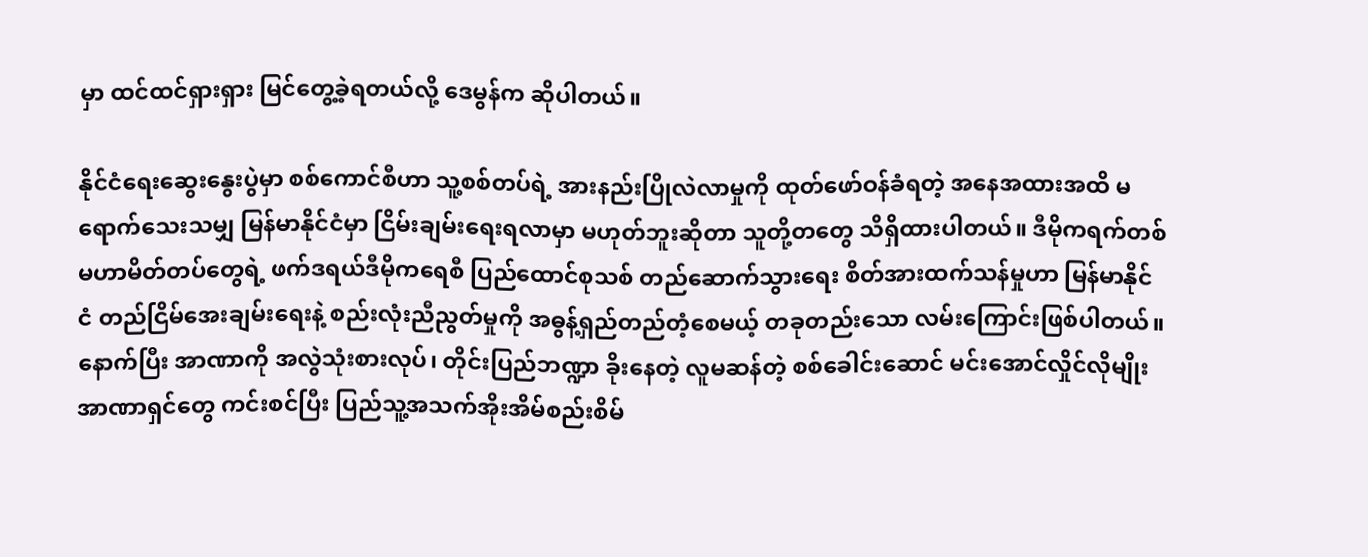မှာ ထင်ထင်ရှားရှား မြင်တွေ့ခဲ့ရတယ်လို့ ဒေမွန်က ဆိုပါတယ်။

နိုင်ငံရေးဆွေးနွေးပွဲမှာ စစ်ကောင်စီဟာ သူ့စစ်တပ်ရဲ့ အားနည်းပြိုလဲလာမှုကို ထုတ်ဖော်ဝန်ခံရတဲ့ အနေအထားအထိ မရောက်သေးသမျှ မြန်မာနိုင်ငံမှာ ငြိမ်းချမ်းရေးရလာမှာ မဟုတ်ဘူးဆိုတာ သူတို့တတွေ သိရှိထားပါတယ်။ ဒီမိုကရက်တစ် မဟာမိတ်တပ်တွေရဲ့ ဖက်ဒရယ်ဒီမိုကရေစီ ပြည်ထောင်စုသစ် တည်ဆောက်သွားရေး စိတ်အားထက်သန်မှုဟာ မြန်မာနိုင်ငံ တည်ငြိမ်အေးချမ်းရေးနဲ့ စည်းလုံးညီညွတ်မှုကို အဓွန့်ရှည်တည်တံ့စေမယ့် တခုတည်းသော လမ်းကြောင်းဖြစ်ပါတယ်။ နောက်ပြီး အာဏာကို အလွဲသုံးစားလုပ်၊ တိုင်းပြည်ဘဏ္ဍာ ခိုးနေတဲ့ လူမဆန်တဲ့ စစ်ခေါင်းဆောင် မင်းအောင်လှိုင်လိုမျိုး အာဏာရှင်တွေ ကင်းစင်ပြီး ပြည်သူ့အသက်အိုးအိမ်စည်းစိမ်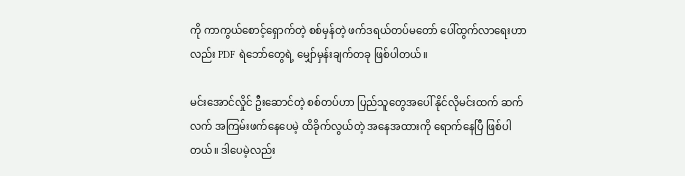ကို ကာကွယ်စောင့်ရှောက်တဲ့ စစ်မှန်တဲ့ ဖက်ဒရယ်တပ်မတော် ပေါ်ထွက်လာရေးဟာလည်း PDF ရဲဘော်တွေရဲ့ မျှော်မှန်းချက်တခု ဖြစ်ပါတယ်။

မင်းအောင်လှိုင် ဦးဆောင်တဲ့ စစ်တပ်ဟာ ပြည်သူတွေအပေါ် နိုင်လိုမင်းထက် ဆက်လက် အကြမ်းဖက်နေပေမဲ့ ထိခိုက်လွယ်တဲ့ အနေအထားကို ရောက်နေပြီ ဖြစ်ပါတယ်။ ဒါပေမဲ့လည်း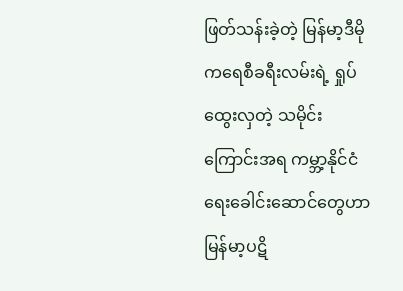ဖြတ်သန်းခဲ့တဲ့ မြန်မာ့ဒီမိုကရေစီခရီးလမ်းရဲ့ ရှုပ်ထွေးလှတဲ့ သမိုင်းကြောင်းအရ ကမ္ဘာ့နိုင်ငံရေးခေါင်းဆောင်တွေဟာ မြန်မာ့ပဋိ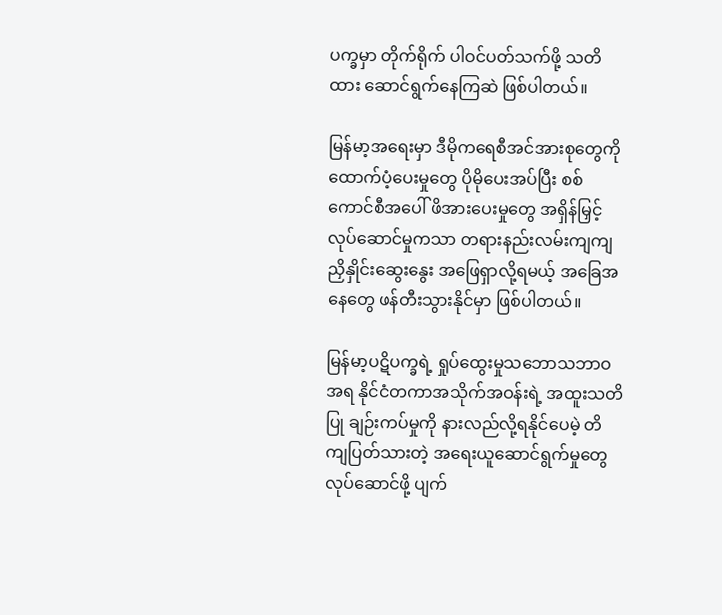ပက္ခမှာ တိုက်ရိုက် ပါဝင်ပတ်သက်ဖို့ သတိထား ဆောင်ရွက်နေကြဆဲ ဖြစ်ပါတယ်။

မြန်မာ့အရေးမှာ ဒီမိုကရေစီအင်အားစုတွေကို ထောက်ပံ့ပေးမှုတွေ ပိုမိုပေးအပ်ပြီး စစ်ကောင်စီအပေါ် ဖိအားပေးမှုတွေ အရှိန်မြှင့်လုပ်ဆောင်မှုကသာ တရားနည်းလမ်းကျကျ ညှိနှိုင်းဆွေးနွေး အဖြေရှာလို့ရမယ့် အခြေအနေတွေ ဖန်တီးသွားနိုင်မှာ ဖြစ်ပါတယ်။

မြန်မာ့ပဋိပက္ခရဲ့ ရှုပ်ထွေးမှုသဘောသဘာဝအရ နိုင်ငံတကာအသိုက်အဝန်းရဲ့ အထူးသတိပြု ချဉ်းကပ်မှုကို နားလည်လို့ရနိုင်ပေမဲ့ တိကျပြတ်သားတဲ့ အရေးယူဆောင်ရွက်မှုတွေ လုပ်ဆောင်ဖို့ ပျက်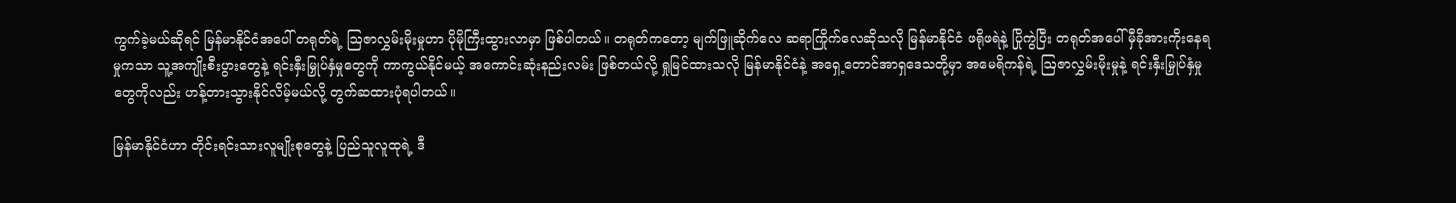ကွက်ခဲ့မယ်ဆိုရင် မြန်မာနိုင်ငံအပေါ် တရုတ်ရဲ့ ဩဇာလွှမ်းမိုးမှုဟာ ပိုမိုကြီးထွားလာမှာ ဖြစ်ပါတယ်။ တရုတ်ကတော့ မျက်ဖြူဆိုက်လေ ဆရာကြိုက်လေဆိုသလို မြန်မာနိုင်ငံ ဖရိုဖရဲနဲ့ ပြိုကွဲပြီး တရုတ်အပေါ် မှီခိုအားကိုးနေရမှုကသာ သူ့အကျိုးစီးပွားတွေနဲ့ ရင်းနှီးမြှုပ်နှံမှုတွေကို ကာကွယ်နိုင်မယ့် အကောင်းဆုံးနည်းလမ်း ဖြစ်တယ်လို့ ရှုမြင်ထားသလို မြန်မာနိုင်ငံနဲ့ အရှေ့တောင်အာရှဒေသတို့မှာ အမေရိကန်ရဲ့ ဩဇာလွှမ်းမိုးမှုနဲ့ ရင်းနှီးမြှုပ်နှံမှုတွေကိုလည်း ဟန့်တားသွားနိုင်လိမ့်မယ်လို့ တွက်ဆထားပုံရပါတယ်။

မြန်မာနိုင်ငံဟာ တိုင်းရင်းသားလူမျိုးစုတွေနဲ့ ပြည်သူလူထုရဲ့ ဒီ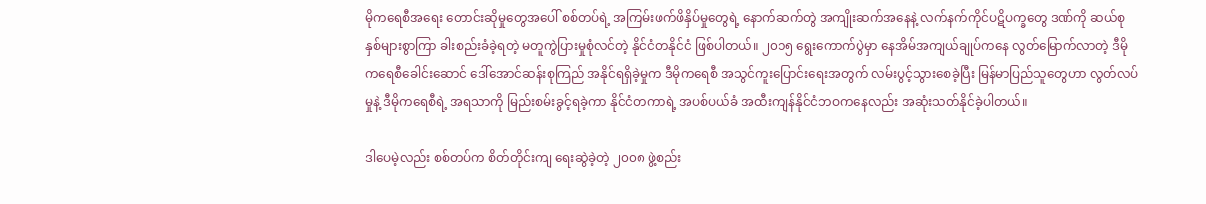မိုကရေစီအရေး တောင်းဆိုမှုတွေအပေါ် စစ်တပ်ရဲ့ အကြမ်းဖက်ဖိနှိပ်မှုတွေရဲ့ နောက်ဆက်တွဲ အကျိုးဆက်အနေနဲ့ လက်နက်ကိုင်ပဋိပက္ခတွေ ဒဏ်ကို ဆယ်စုနှစ်များစွာကြာ ခါးစည်းခံခဲ့ရတဲ့ မတူကွဲပြားမှုစုံလင်တဲ့ နိုင်ငံတနိုင်ငံ ဖြစ်ပါတယ်။ ၂၀၁၅ ရွေးကောက်ပွဲမှာ နေအိမ်အကျယ်ချုပ်ကနေ လွတ်မြောက်လာတဲ့ ဒီမိုကရေစီခေါင်း‌ဆောင် ဒေါ်အောင်ဆန်းစုကြည် အနိုင်ရရှိခဲ့မှုက ဒီမိုကရေစီ အသွင်ကူးပြောင်းရေးအတွက် လမ်းပွင့်သွားစေခဲ့ပြီး မြန်မာပြည်သူတွေဟာ လွတ်လပ်မှုနဲ့ ဒီမိုကရေစီရဲ့ အရသာကို မြည်းစမ်းခွင့်ရခဲ့ကာ နိုင်ငံတကာရဲ့ အပစ်ပယ်ခံ အထီးကျန်နိုင်ငံဘဝကနေလည်း အဆုံးသတ်နိုင်ခဲ့ပါတယ်။

ဒါပေမဲ့လည်း စစ်တပ်က စိတ်တိုင်းကျ ရေးဆွဲခဲ့တဲ့ ၂၀၀၈ ဖွဲ့စည်း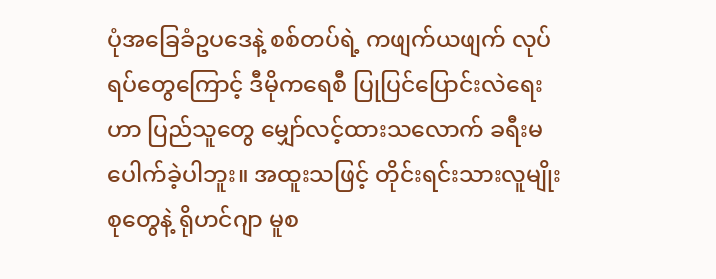ပုံအခြေခံဥပဒေနဲ့ စစ်တပ်ရဲ့ ကဖျက်ယဖျက် လုပ်ရပ်တွေကြောင့် ဒီမိုကရေစီ ပြုပြင်ပြောင်းလဲရေးဟာ ပြည်သူတွေ မျှော်လင့်ထားသလောက် ခရီးမပေါက်ခဲ့ပါဘူး။ အထူးသဖြင့် တိုင်းရင်းသားလူမျိုးစုတွေနဲ့ ရိုဟင်ဂျာ မူစ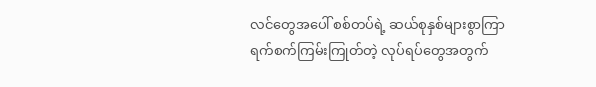လင်တွေအပေါ် စစ်တပ်ရဲ့ ဆယ်စုနှစ်များစွာကြာ ရက်စက်ကြမ်းကြုတ်တဲ့ လုပ်ရပ်တွေအတွက်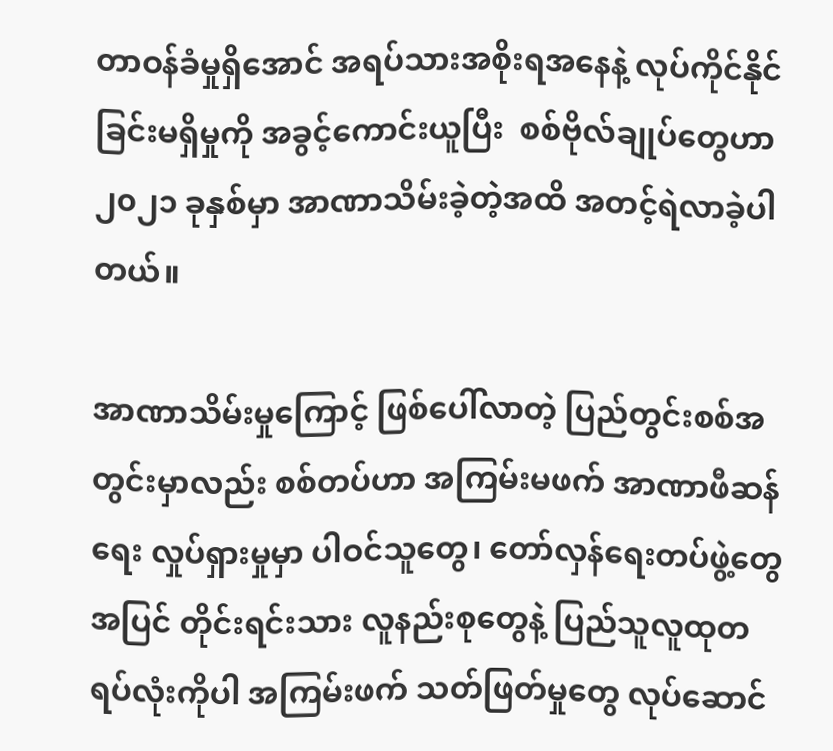တာဝန်ခံမှုရှိအောင် အရပ်သားအစိုးရအနေနဲ့ လုပ်ကိုင်နိုင်ခြင်းမရှိမှုကို အခွင့်ကောင်းယူပြီး  စစ်ဗိုလ်ချုပ်တွေဟာ ၂၀၂၁ ခုနှစ်မှာ အာဏာသိမ်းခဲ့တဲ့အထိ အတင့်ရဲလာခဲ့ပါတယ်။

အာဏာသိမ်းမှုကြောင့် ဖြစ်ပေါ်လာတဲ့ ပြည်တွင်းစစ်အတွင်းမှာလည်း စစ်တပ်ဟာ အကြမ်းမဖက် အာဏာဖီဆန်ရေး လှုပ်ရှားမှုမှာ ပါဝင်သူတွေ၊ တော်လှန်ရေးတပ်ဖွဲ့တွေအပြင် တိုင်းရင်းသား လူနည်းစုတွေနဲ့ ပြည်သူလူထုတရပ်လုံးကိုပါ အကြမ်းဖက် သတ်ဖြတ်မှုတွေ လုပ်ဆောင်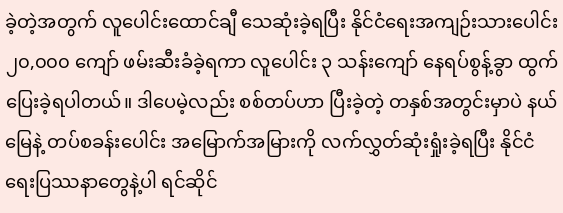ခဲ့တဲ့အတွက် လူပေါင်းထောင်ချီ သေဆုံးခဲ့ရပြီး နိုင်ငံရေးအကျဉ်းသားပေါင်း ၂၀,၀၀၀ ကျော် ဖမ်းဆီးခံခဲ့ရကာ လူပေါင်း ၃ သန်းကျော် နေရပ်စွန့်ခွာ ထွက်ပြေးခဲ့ရပါတယ်။ ဒါပေမဲ့လည်း စစ်တပ်ဟာ ပြီးခဲ့တဲ့ တနှစ်အတွင်းမှာပဲ နယ်မြေနဲ့ တပ်စခန်းပေါင်း အမြောက်အမြားကို လက်လွှတ်ဆုံးရှုံးခဲ့ရပြီး နိုင်ငံရေးပြဿနာတွေနဲ့ပါ ရင်ဆိုင်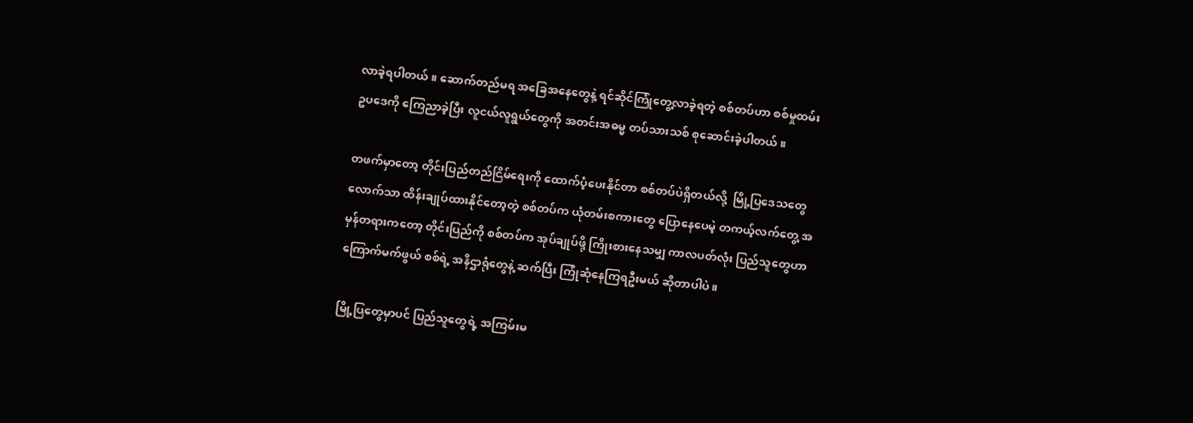လာခဲ့ရပါတယ်။ ဆောက်တည်မရ အခြေအနေတွေနဲ့ ရင်ဆိုင်ကြုံတွေ့လာခဲ့ရတဲ့ စစ်တပ်ဟာ စစ်မှုထမ်းဥပဒေကို ကြေညာခဲ့ပြီး လူငယ်လူရွယ်တွေကို အတင်းအဓမ္မ တပ်သားသစ် စုဆောင်းခဲ့ပါတယ်။

တဖက်မှာတော့ တိုင်းပြည်တည်ငြိမ်ရေးကို ထောက်ပံ့ပေးနိုင်တာ စစ်တပ်ပဲရှိတယ်လို့  မြို့ပြဒေသတွေလောက်သာ ထိန်းချုပ်ထားနိုင်တော့တဲ့ စစ်တပ်က ယုံတမ်းစကားတွေ ပြောနေပေမဲ့ တကယ့်လက်တွေ့ အမှန်တရားကတော့ တိုင်းပြည်ကို စစ်တပ်က အုပ်ချုပ်ဖို့ ကြိုးစားနေသမျှ ကာလပတ်လုံး ပြည်သူတွေဟာ ကြောက်မက်ဖွယ် စစ်ရဲ့ အနိဌာရုံတွေနဲ့ ဆက်ပြီး ကြုံဆုံနေကြရဦးမယ် ဆိုတာပါပဲ။

မြို့ပြတွေမှာပင် ပြည်သူတွေရဲ့ အကြမ်းမ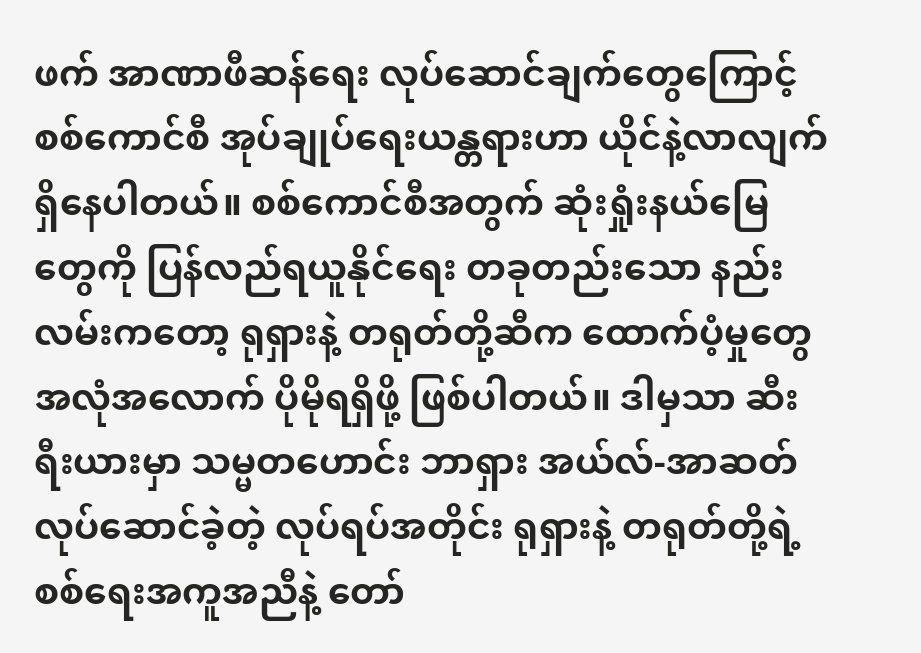ဖက် အာဏာဖီဆန်ရေး လုပ်ဆောင်ချက်တွေကြောင့် စစ်ကောင်စီ အုပ်ချုပ်ရေးယန္တရားဟာ ယိုင်နဲ့လာလျက် ရှိနေပါတယ်။ စစ်ကောင်စီအတွက် ဆုံးရှုံးနယ်မြေတွေကို ပြန်လည်ရယူနိုင်ရေး တခုတည်းသော နည်းလမ်းကတော့ ရုရှားနဲ့ တရုတ်တို့ဆီက ထောက်ပံ့မှုတွေ အလုံအလောက် ပိုမိုရရှိဖို့ ဖြစ်ပါတယ်။ ဒါမှသာ ဆီးရီးယားမှာ သမ္မတဟောင်း ဘာရှား အယ်လ်-အာဆတ် လုပ်ဆောင်ခဲ့တဲ့ လုပ်ရပ်အတိုင်း ရုရှားနဲ့ တရုတ်တို့ရဲ့ စစ်ရေးအကူအညီနဲ့ တော်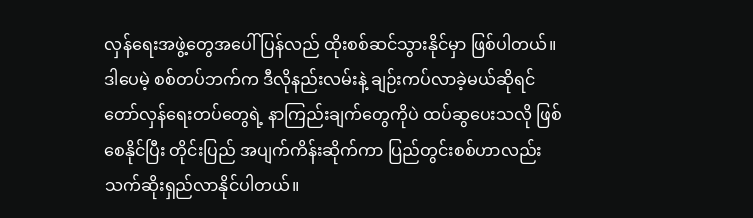လှန်ရေးအဖွဲ့တွေအပေါ် ပြန်လည် ထိုးစစ်ဆင်သွားနိုင်မှာ ဖြစ်ပါတယ်။ ဒါပေမဲ့ စစ်တပ်ဘက်က ဒီလိုနည်းလမ်းနဲ့ ချဉ်းကပ်လာခဲ့မယ်ဆိုရင် တော်လှန်ရေးတပ်တွေရဲ့ နာကြည်းချက်တွေကိုပဲ ထပ်ဆွပေးသလို ဖြစ်စေနိုင်ပြီး တိုင်းပြည် အပျက်ကိန်းဆိုက်ကာ ပြည်တွင်းစစ်ဟာလည်း သက်ဆိုးရှည်လာနိုင်ပါတယ်။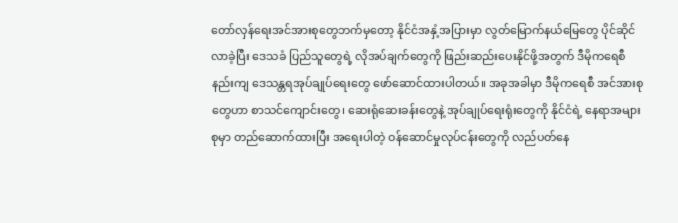တော်လှန်ရေးအင်အားစုတွေဘက်မှတော့ နိုင်ငံအနှံ့အပြားမှာ လွတ်မြောက်နယ်မြေတွေ ပိုင်ဆိုင်လာခဲ့ပြီး ဒေသခံ ပြည်သူတွေရဲ့ လိုအပ်ချက်တွေကို ဖြည်းဆည်းပေးနိုင်ဖို့အတွက် ဒီမိုကရေစီနည်းကျ ဒေသန္တရအုပ်ချုပ်ရေးတွေ ဖော်ဆောင်ထားပါတယ်။ အခုအခါမှာ ဒီမိုကရေစီ အင်အားစုတွေဟာ စာသင်ကျောင်းတွေ၊ ဆေးရုံဆေးခန်းတွေနဲ့ အုပ်ချုပ်ရေးရုံးတွေကို နိုင်ငံရဲ့ နေရာအများစုမှာ တည်ဆောက်ထားပြီး အရေးပါတဲ့ ဝန်ဆောင်မှုလုပ်ငန်းတွေကို လည်ပတ်နေ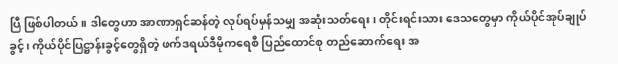ပြီ ဖြစ်ပါတယ်။ ဒါတွေဟာ အာဏာရှင်ဆန်တဲ့ လုပ်ရပ်မှန်သမျှ အဆုံးသတ်ရေး၊ တိုင်းရင်းသား ဒေသတွေမှာ ကိုယ်ပိုင်အုပ်ချုပ်ခွင့်၊ ကိုယ်ပိုင်ပြဋ္ဌာန်းခွင့်တွေရှိတဲ့ ဖက်ဒရယ်ဒီမိုကရေစီ ပြည်ထောင်စု တည်ဆောက်ရေး အ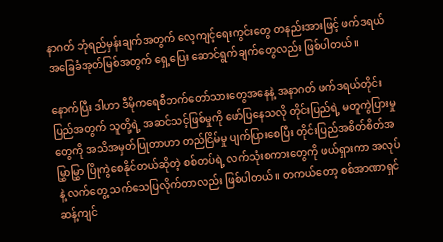နာဂတ် ဘုံရည်မှန်းချက်အတွက် လေ့ကျင့်ရေးကွင်းတွေ တနည်းအားဖြင့် ဖက်ဒရယ် အခြေခံအုတ်မြစ်အတွက် ရှေ့ပြေး ဆောင်ရွက်ချက်တွေလည်း ဖြစ်ပါတယ်။

နောက်ပြီး ဒါဟာ ဒီမိုကရေစီဘက်တော်သားတွေအနေနဲ့ အနာဂတ် ဖက်ဒရယ်တိုင်းပြည်အတွက် သူတို့ရဲ့ အဆင်သင့်ဖြစ်မှုကို ဖော်ပြနေသလို တိုင်းပြည်ရဲ့ မတူကွဲပြားမှုတွေကို အသိအမှတ်ပြုတာဟာ တည်ငြိမ်မှု ပျက်ပြားစေပြီး တိုင်းပြည်အစိတ်စိတ်အမြွှာမြွှာ ပြိုကွဲစေနိုင်တယ်ဆိုတဲ့ စစ်တပ်ရဲ့ လက်သုံးစကားတွေကို ဖယ်ရှားကာ အလုပ်နဲ့ လက်တွေ့ သက်သေပြလိုက်တာလည်း ဖြစ်ပါတယ်။ တကယ်တော့ စစ်အာဏာရှင်ဆန့်ကျင်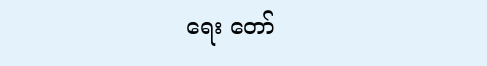ရေး တော်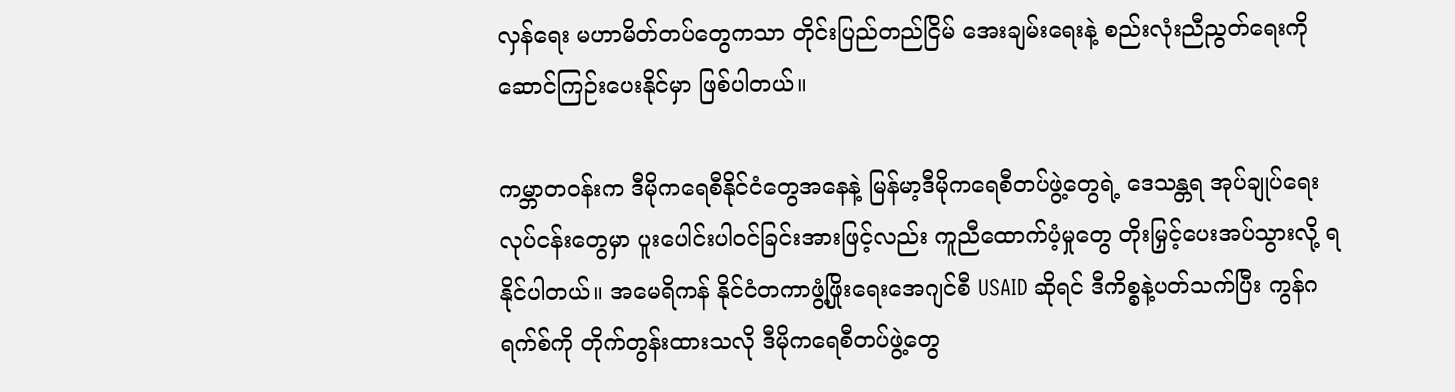လှန်ရေး မဟာမိတ်တပ်တွေကသာ တိုင်းပြည်တည်ငြိမ် အေးချမ်းရေးနဲ့ စည်းလုံးညီညွတ်ရေးကို ဆောင်ကြဉ်းပေးနိုင်မှာ ဖြစ်ပါတယ်။

ကမ္ဘာတဝန်းက ဒီမိုကရေစီနိုင်ငံတွေအနေနဲ့ မြန်မာ့ဒီမိုကရေစီတပ်ဖွဲ့တွေရဲ့ ဒေသန္တရ အုပ်ချုပ်ရေး လုပ်ငန်းတွေမှာ ပူးပေါင်းပါဝင်ခြင်းအားဖြင့်လည်း ကူညီထောက်ပံ့မှုတွေ တိုးမြှင့်ပေးအပ်သွားလို့ ရနိုင်ပါတယ်။ အမေရိကန် နိုင်ငံတကာဖွံ့ဖြိုးရေးအေဂျင်စီ USAID ဆိုရင် ဒီကိစ္စနဲ့ပတ်သက်ပြီး ကွန်ဂရက်စ်ကို တိုက်တွန်းထားသလို ဒီမိုကရေစီတပ်ဖွဲ့တွေ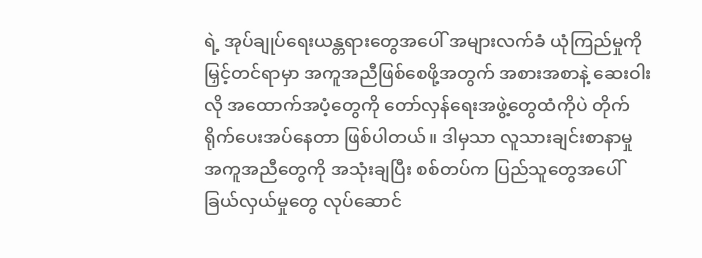ရဲ့ အုပ်ချုပ်ရေးယန္တရားတွေအပေါ် အများလက်ခံ ယုံကြည်မှုကို မြှင့်တင်ရာမှာ အကူအညီဖြစ်စေဖို့အတွက် အစားအစာနဲ့ ဆေးဝါးလို အထောက်အပံ့တွေကို တော်လှန်ရေးအဖွဲ့တွေထံကိုပဲ တိုက်ရိုက်ပေးအပ်နေတာ ဖြစ်ပါတယ်။ ဒါမှသာ လူသားချင်းစာနာမှု အကူအညီတွေကို အသုံးချပြီး စစ်တပ်က ပြည်သူတွေအပေါ် ခြယ်လှယ်မှုတွေ လုပ်ဆောင်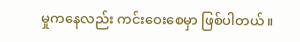မှုကနေလည်း ကင်းဝေးစေမှာ ဖြစ်ပါတယ်။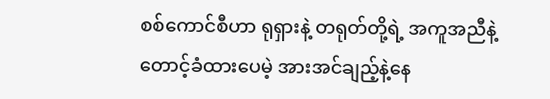စစ်ကောင်စီဟာ ရုရှားနဲ့ တရုတ်တို့ရဲ့ အကူအညီနဲ့ တောင့်ခံထားပေမဲ့ အားအင်ချည့်နဲ့နေ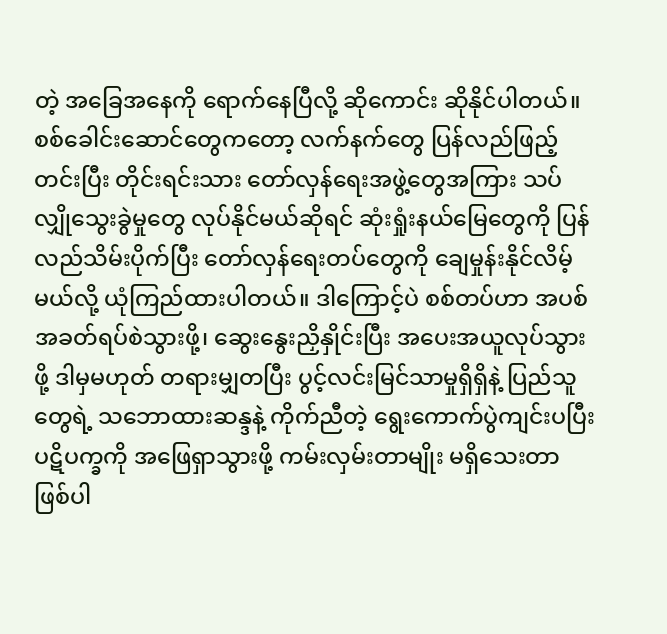တဲ့ အခြေအနေကို ရောက်နေပြီလို့ ဆိုကောင်း ဆိုနိုင်ပါတယ်။ စစ်ခေါင်းဆောင်တွေကတော့ လက်နက်တွေ ပြန်လည်ဖြည့်တင်းပြီး တိုင်းရင်းသား တော်လှန်ရေးအဖွဲ့တွေအကြား သပ်လျှိုသွေးခွဲမှုတွေ လုပ်နိုင်မယ်ဆိုရင် ဆုံးရှုံးနယ်မြေတွေကို ပြန်လည်သိမ်းပိုက်ပြီး တော်လှန်ရေးတပ်တွေကို ချေမှုန်းနိုင်လိမ့်မယ်လို့ ယုံကြည်ထားပါတယ်။ ဒါကြောင့်ပဲ စစ်တပ်ဟာ အပစ်အခတ်ရပ်စဲသွားဖို့၊ ဆွေးနွေးညှိနှိုင်းပြီး အပေးအယူလုပ်သွားဖို့ ဒါမှမဟုတ် တရားမျှတပြီး ပွင့်လင်းမြင်သာမှုရှိရှိနဲ့ ပြည်သူတွေရဲ့ သဘောထားဆန္ဒနဲ့ ကိုက်ညီတဲ့ ရွေးကောက်ပွဲကျင်းပပြီး ပဋိပက္ခကို အဖြေရှာသွားဖို့ ကမ်းလှမ်းတာမျိုး မရှိသေးတာ ဖြစ်ပါ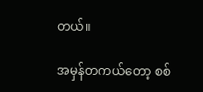တယ်။

အမှန်တကယ်တော့ စစ်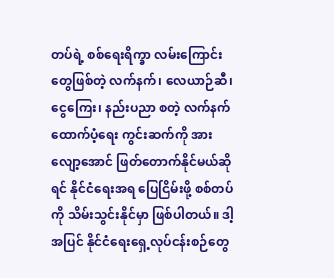တပ်ရဲ့ စစ်ရေးရိက္ခာ လမ်းကြောင်းတွေဖြစ်တဲ့ လက်နက်၊ လေယာဉ်ဆီ၊ ငွေကြေး၊ နည်းပညာ စတဲ့ လက်နက်ထောက်ပံ့ရေး ကွင်းဆက်ကို အားလျော့အောင် ဖြတ်တောက်နိုင်မယ်ဆိုရင် နိုင်ငံရေးအရ ပြေငြိမ်းဖို့ စစ်တပ်ကို သိမ်းသွင်းနိုင်မှာ ဖြစ်ပါတယ်။ ဒါ့အပြင် နိုင်ငံရေးရှေ့လုပ်ငန်းစဉ်တွေ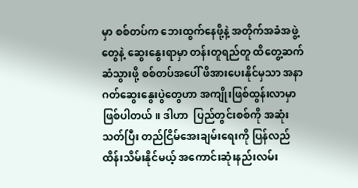မှာ စစ်တပ်က ဘေးထွက်နေဖို့နဲ့ အတိုက်အခံအဖွဲ့တွေနဲ့ ဆွေးနွေးရာမှာ တန်းတူရည်တူ ထိတွေ့ဆက်ဆံသွားဖို့ စစ်တပ်အပေါ် ဖိအားပေးနိုင်မှသာ အနာဂတ်ဆွေးနွေးပွဲတွေဟာ အကျိုးဖြစ်ထွန်းလာမှာ ဖြစ်ပါတယ်။ ဒါဟာ  ပြည်တွင်းစစ်ကို အဆုံးသတ်ပြီး တည်ငြိမ်အေးချမ်းရေးကို ပြန်လည်ထိန်းသိမ်းနိုင်မယ့် အကောင်းဆုံးနည်းလမ်း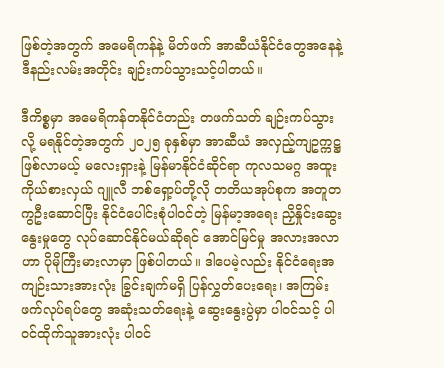ဖြစ်တဲ့အတွက် အမေရိကန်နဲ့ မိတ်ဖက် အာဆီယံနိုင်ငံတွေအနေနဲ့ ဒီနည်းလမ်းအတိုင်း ချဉ်းကပ်သွားသင့်ပါတယ်။

ဒီကိစ္စမှာ အမေရိကန်တနိုင်ငံတည်း တဖက်သတ် ချဉ်းကပ်သွားလို့ မရနိုင်တဲ့အတွက် ၂၀၂၅ ခုနှစ်မှာ အာဆီယံ အလှည့်ကျဥက္ကဋ္ဌ ဖြစ်လာမယ့် မလေးရှားနဲ့ မြန်မာနိုင်ငံဆိုင်ရာ ကုလသမဂ္ဂ အထူးကိုယ်စားလှယ် ဂျူလီ ဘစ်ရှော့ပ်တို့လို တတိယအုပ်စုက အတူတကွဦးဆောင်ပြီး နိုင်ငံပေါင်းစုံပါဝင်တဲ့ မြန်မာ့အရေး ညှိနှိုင်းဆွေးနွေးမှုတွေ လုပ်ဆောင်နိုင်မယ်ဆိုရင် အောင်မြင်မှု အလားအလာဟာ ပိုမိုကြီးမားလာမှာ ဖြစ်ပါတယ်။ ဒါပေမဲ့လည်း နိုင်ငံရေးအကျဉ်းသားအားလုံး ခြွင်းချက်မရှိ ပြန်လွှတ်ပေးရေး၊ အကြမ်းဖက်လုပ်ရပ်တွေ အဆုံးသတ်ရေးနဲ့ ဆွေးနွေးပွဲမှာ ပါဝင်သင့် ပါဝင်ထိုက်သူအားလုံး ပါဝင်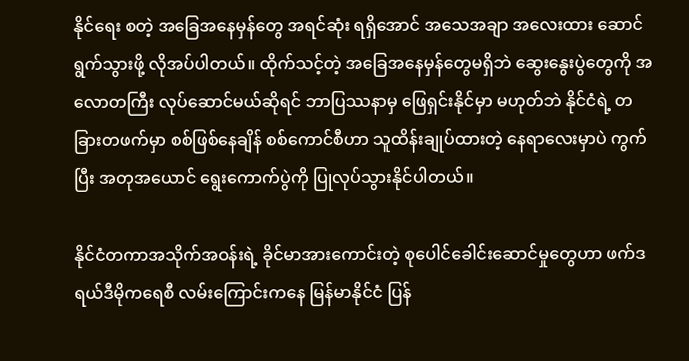နိုင်ရေး စတဲ့ အခြေအနေမှန်တွေ အရင်ဆုံး ရရှိအောင် အသေအချာ အလေးထား ဆောင်ရွက်သွားဖို့ လိုအပ်ပါတယ်။ ထိုက်သင့်တဲ့ အခြေအနေမှန်တွေမရှိဘဲ ဆွေးနွေးပွဲတွေကို အလောတကြီး လုပ်ဆောင်မယ်ဆိုရင် ဘာပြဿနာမှ ဖြေရှင်းနိုင်မှာ မဟုတ်ဘဲ နိုင်ငံရဲ့ တခြားတဖက်မှာ စစ်ဖြစ်နေချိန် စစ်ကောင်စီဟာ သူထိန်းချုပ်ထားတဲ့ နေရာလေးမှာပဲ ကွက်ပြီး အတုအယောင် ရွေးကောက်ပွဲကို ပြုလုပ်သွားနိုင်ပါတယ်။

နိုင်ငံတကာအသိုက်အဝန်းရဲ့ ခိုင်မာအားကောင်းတဲ့ စုပေါင်ခေါင်းဆောင်မှုတွေဟာ ဖက်ဒရယ်ဒီမိုကရေစီ လမ်းကြောင်းကနေ မြန်မာနိုင်ငံ ပြန်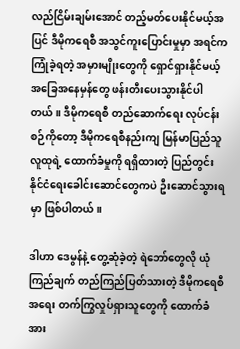လည်ငြိမ်းချမ်းအောင် တည့်မတ်ပေးနိုင်မယ့်အပြင် ဒီမိုကရေစီ အသွင်ကူးပြောင်းမှုမှာ အရင်ကကြုံခဲ့ရတဲ့ အမှားမျိုးတွေကို ရှောင်ရှားနိုင်မယ့် အခြေအနေမှန်တွေ ဖန်းတီးပေးသွားနိုင်ပါတယ်။ ဒီမိုကရေစီ တည်ဆောက်ရေး လုပ်ငန်းစဉ်ကိုတော့ ဒီမိုကရေစီနည်းကျ မြန်မာပြည်သူလူထုရဲ့ ထောက်ခံမှုကို ရရှိထားတဲ့ ပြည်တွင်း နိုင်ငံရေးခေါင်းဆောင်တွေကပဲ ဦးဆောင်သွားရမှာ ဖြစ်ပါတယ်။

ဒါဟာ ဒေမွန်နဲ့ တွေ့ဆုံခဲ့တဲ့ ရဲဘော်တွေလို ယုံကြည်ချက် တည်ကြည်ပြတ်သားတဲ့ ဒီမိုကရေစီအရေး တက်ကြွလှုပ်ရှားသူတွေကို ထောက်ခံအား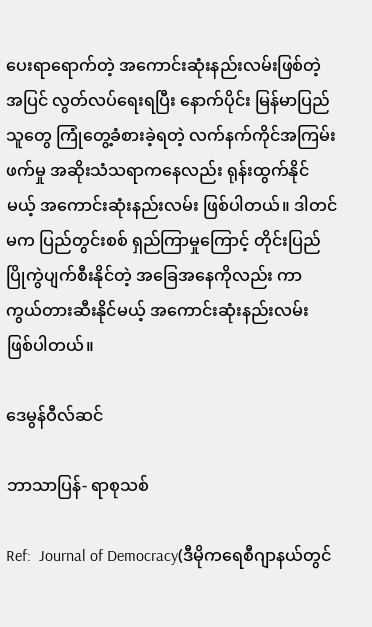ပေးရာရောက်တဲ့ အကောင်းဆုံးနည်းလမ်းဖြစ်တဲ့အပြင် လွတ်လပ်ရေးရပြီး နောက်ပိုင်း မြန်မာပြည်သူတွေ ကြုံတွေ့ခံစားခဲ့ရတဲ့ လက်နက်ကိုင်အကြမ်းဖက်မှု အဆိုးသံသရာကနေလည်း ရုန်းထွက်နိုင်မယ့် အကောင်းဆုံးနည်းလမ်း ဖြစ်ပါတယ်။ ဒါတင်မက ပြည်တွင်းစစ် ရှည်ကြာမှုကြောင့် တိုင်းပြည် ပြိုကွဲပျက်စီးနိုင်တဲ့ အခြေအနေကိုလည်း ကာကွယ်တားဆီးနိုင်မယ့် အကောင်းဆုံးနည်းလမ်း ဖြစ်ပါတယ်။

ဒေမွန်ဝီလ်ဆင်

ဘာသာပြန်- ရာစုသစ်

Ref:  Journal of Democracy(ဒီမိုကရေစီဂျာနယ်တွင်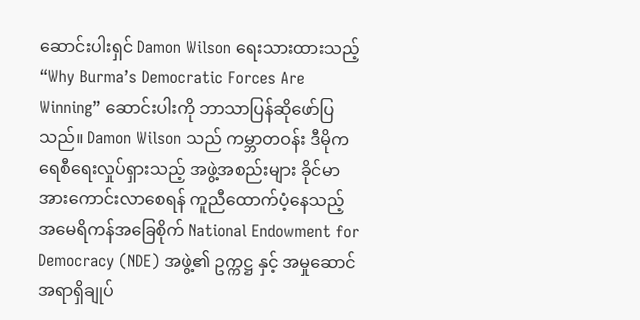ဆောင်းပါးရှင် Damon Wilson ရေးသားထားသည့် “Why Burma’s Democratic Forces Are Winning” ဆောင်းပါးကို ဘာသာပြန်ဆို‌ဖော်ပြသည်။ Damon Wilson သည် ကမ္ဘာတဝန်း ဒီမိုကရေစီရေးလှုပ်ရှားသည့် အဖွဲ့အစည်းများ ခိုင်မာအားကောင်းလာစေရန် ကူညီထောက်ပံ့နေသည့် အမေရိကန်အခြေစိုက် National Endowment for Democracy (NDE) အဖွဲ့၏ ဥက္ကဋ္ဌ နှင့် အမှုဆောင်အရာရှိချုပ်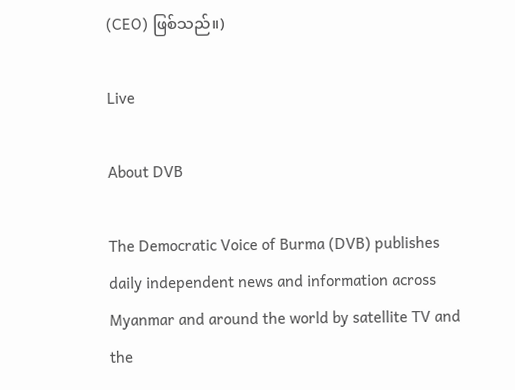(CEO) ဖြစ်သည်။)

Live

About DVB

The Democratic Voice of Burma (DVB) publishes daily independent news and information across Myanmar and around the world by satellite TV and the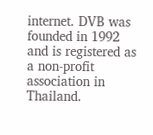internet. DVB was founded in 1992 and is registered as a non-profit association in Thailand.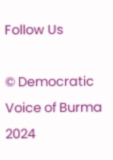Follow Us

© Democratic Voice of Burma 2024